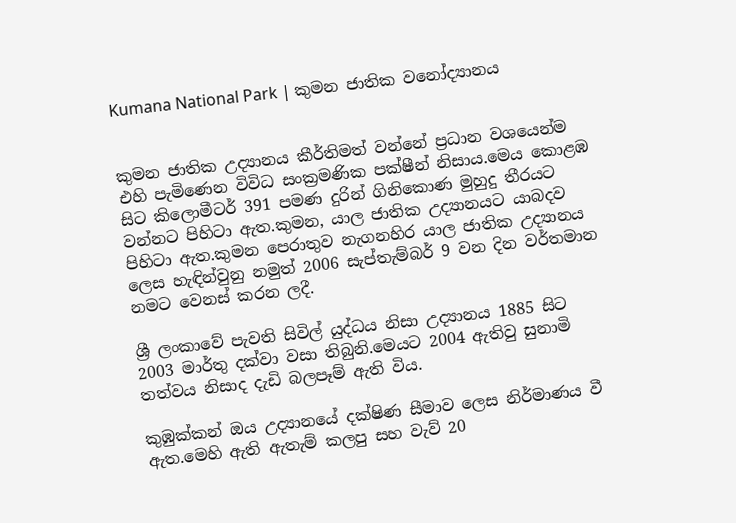Kumana National Park | කුමන ජාතික වනෝද්‍යානය


කුමන ජාතික උද්‍යානය කීර්තිමත් වන්නේ ප්‍රධාන වශයෙන්ම එහි පැමිණෙන විවිධ සංක්‍රමණික පක්ෂීන් නිසාය.මෙය කොළඹ සිට කිලොමීටර් 391 පමණ දුරින් ගිනිකොණ මුහුදු තීරයට වන්නට පිහිටා ඇත.කුමන, යාල ජාතික උද්‍යානයට යාබදව පිහිටා ඇත.කුමන පෙරාතුව නැගනහිර යාල ජාතික උද්‍යානය ලෙස හැඳින්වුනු නමුත් 2006 සැප්තැම්බර් 9 වන දින වර්තමාන නමට වෙනස් කරන ලදී.

ශ්‍රී ලංකාවේ පැවති සිවිල් යුද්ධය නිසා උද්‍යානය 1885 සිට 2003 මාර්තු දක්වා වසා තිබුනි.මෙයට 2004 ඇතිවු සුනාමි තත්වය නිසාද දැඩි බලපෑම් ඇති විය.

කුඹුක්කන් ඔය උද්‍යානයේ දක්ෂිණ සීමාව ලෙස නිර්මාණය වී ඇත.මෙහි ඇති ඇතැම් කලපු සහ වැව් 20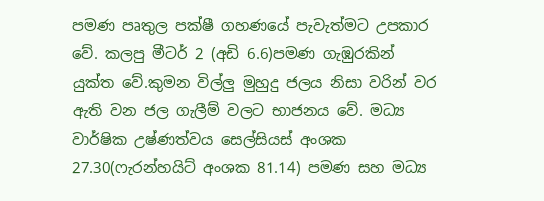පමණ පෘතුල පක්ෂී ගහණයේ පැවැත්මට උපකාර වේ. කලපු මීටර් 2 (අඩි 6.6)පමණ ගැඹුරකින් යුක්ත වේ.කුමන විල්ලු මුහුදු ජලය නිසා වරින් වර ඇති වන ජල ගැලීම් වලට භාජනය වේ. මධ්‍ය වාර්ෂික උෂ්ණත්වය සෙල්සියස් අංශක 27.30(ෆැරන්හයිට් අංශක 81.14) පමණ සහ මධ්‍ය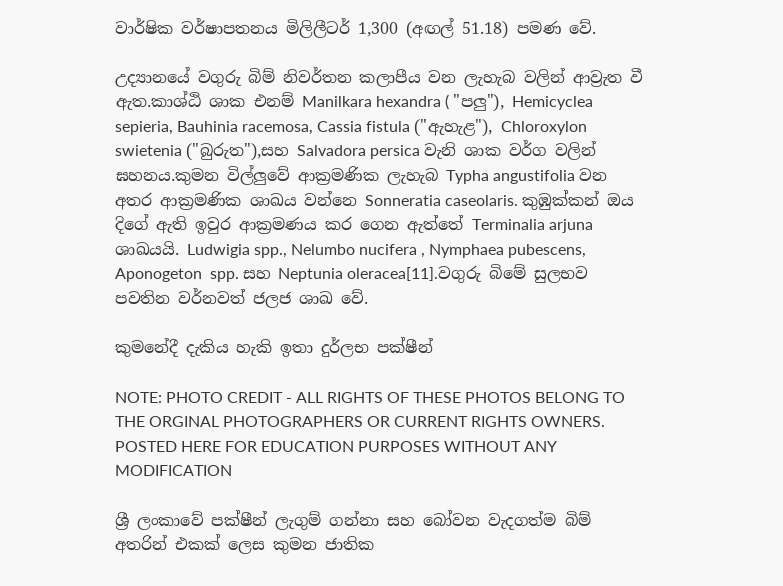වාර්ෂික වර්ෂාපතනය මිලිලීටර් 1,300 (අඟල් 51.18) පමණ වේ.

උද්‍යානයේ වගුරු බිම් නිවර්තන කලාපීය වන ලැහැබ වලින් ආව්‍රැත වී ඇත.කාශ්ඨි ශාක එනම් Manilkara hexandra ( "පලු"), Hemicyclea sepieria, Bauhinia racemosa, Cassia fistula ("ඇහැළ"), Chloroxylon swietenia ("බුරුත"),සහ Salvadora persica වැනි ශාක වර්ග වලින් ඝහනය.කුමන විල්ලුවේ ආක්‍රමණික ලැහැබ Typha angustifolia වන අතර ආක්‍රමණික ශාඛය වන්නෙ Sonneratia caseolaris. කුඹුක්කන් ඔය දිගේ ඇති ඉවුර ආක්‍රමණය ක‍ර ගෙන ඇත්තේ Terminalia arjuna ශාඛයයි. Ludwigia spp., Nelumbo nucifera , Nymphaea pubescens, Aponogeton  spp. සහ Neptunia oleracea[11].වගුරු බිමේ සුලභව පවතින වර්නවත් ජලජ ශාඛ වේ.

කුමනේදී දැකිය හැකි ඉතා දුර්ලභ පක්ෂීන්

NOTE: PHOTO CREDIT - ALL RIGHTS OF THESE PHOTOS BELONG TO THE ORGINAL PHOTOGRAPHERS OR CURRENT RIGHTS OWNERS. POSTED HERE FOR EDUCATION PURPOSES WITHOUT ANY MODIFICATION

ශ්‍රී ලංකාවේ පක්ෂීන් ලැගුම් ගන්නා සහ බෝවන වැදගත්ම බිම් අතරින් එකක් ලෙස කුමන ජාතික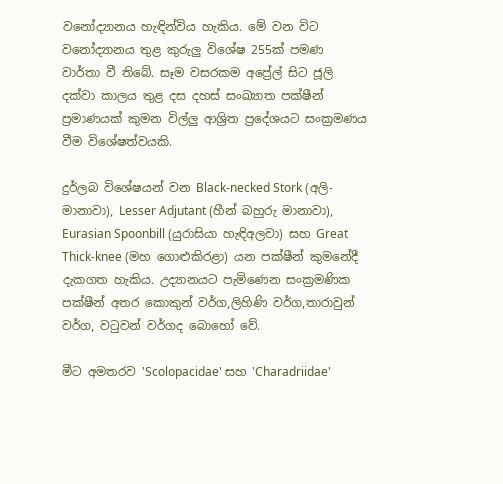වනෝද්‍යානය හැඳින්විය හැකිය. මේ වන විට වනෝද්‍යානය තුළ කුරුලු විශේෂ 255ක් පමණ වාර්තා වී තිබේ. සෑම වසරකම අප්‍රේල් සිට ජූලි දක්වා කාලය තුළ දස දහස් සංඛ්‍යාත පක්ෂීන් ප්‍රමාණයක් කුමන විල්ලු ආශ්‍රිත ප්‍රදේශයට සංක්‍රමණය වීම විශේෂත්වයකි.

දුර්ලබ විශේෂයන් වන Black-necked Stork (අලි-මානාවා), Lesser Adjutant (හීන් බහුරු මානාවා), Eurasian Spoonbill (යුරාසියා හැඳිඅලවා) සහ Great Thick-knee (මහ ගොළුකිරළා) යන පක්ෂීන් කුමනේදී දැකගත හැකිය. උද්‍යානයට පැමිණෙන සංක්‍රමණික පක්ෂීන් අත‍ර කොකුන් වර්ග,ලිහිණි වර්ග,තාරාවුන් ව‍ර්ග, වටුවන් වර්ගද බොහෝ වේ.

මීට අමතරව 'Scolopacidae' සහ 'Charadriidae'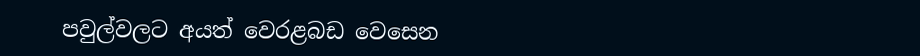පවුල්වලට අයත් වෙරළබඩ වෙසෙන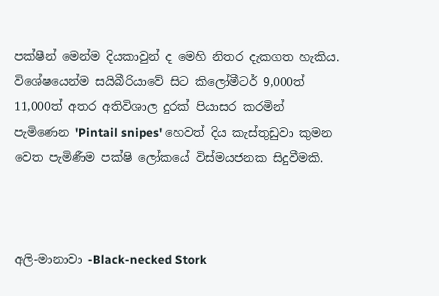පක්ෂීන් මෙන්ම දියකාවුන් ද මෙහි නිතර දැකගත හැකිය. විශේෂයෙන්ම සයිබීරියාවේ සිට කිලෝමීටර් 9,000ත් 11,000ත් අතර අතිවිශාල දුරක් පියාසර කරමින් පැමිණෙන 'Pintail snipes' හෙවත් දිය කැස්තුඩුවා කුමන වෙත පැමිණීම පක්ෂි ලෝකයේ විස්මයජනක සිදුවීමකි.



අලි-මානාවා -Black-necked Stork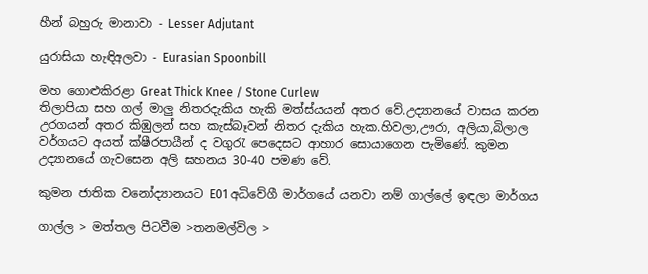හීන් බහුරු මානාවා - Lesser Adjutant

යුරාසියා හැඳිඅලවා - Eurasian Spoonbill

මහ ගොළුකිරළා Great Thick Knee / Stone Curlew
තිලාපියා සහ ගල් මාලු නිත‍රදැකිය හැකි මත්ස්යයන් අත‍ර වේ.උද්‍යානයේ වාසය ක‍රන උරගයන් අත‍ර කිඹුලන් සහ කැස්බෑවන් නිත‍ර දැකිය හැක.හිවලා,ඌරා, අලියා,බිලාල වර්ගයට අයත් ක්ෂීරපායීන් ද වගුරැ පෙදෙසට ආහාර සොයාගෙන පැමිණේ. කුමන උද්‍යානයේ ගැවසෙන අලි ඝහනය 30-40 පමණ වේ.

කුමන ජාතික වනෝද්‍යානයට E01 අධිවේගී මාර්ගයේ යනවා නම් ගාල්ලේ ඉඳලා මාර්ගය

ගාල්ල > මත්තල පිටවීම >තනමල්විල >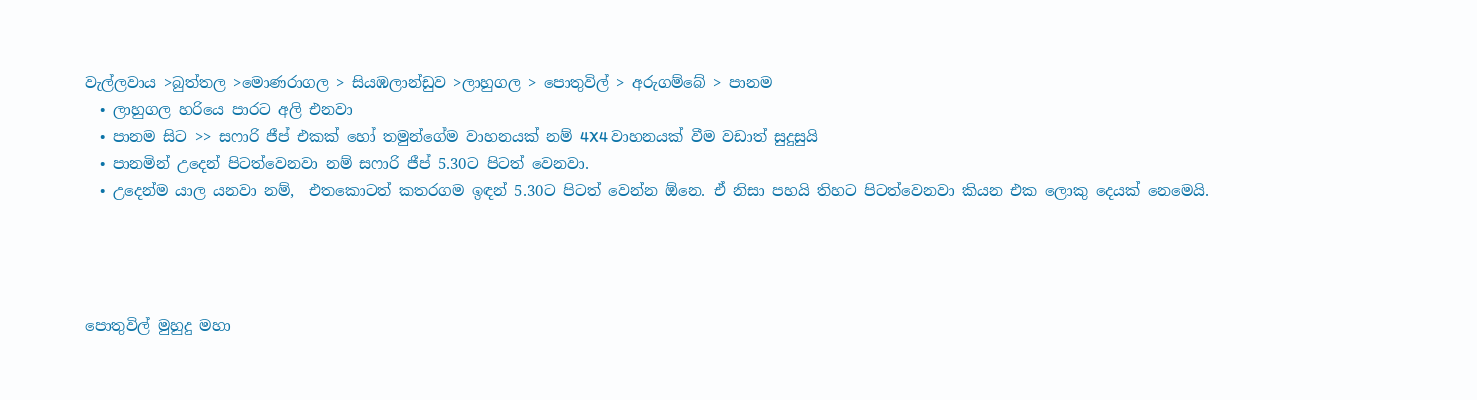වැල්ලවාය >බුත්තල >මොණරාගල > සියඹලාන්ඩුව >ලාහුගල > පොතුවිල් > අරුගම්බේ > පානම
  • ලාහුගල හරියෙ පාරට අලි එනවා
  • පානම සිට >> සෆාරි ජීප් එකක් හෝ තමුන්ගේම වාහනයක් නම් 4X4 වාහනයක් වීම වඩාත් සුදුසුයි
  • පානමින් උදෙන් පිටත්වෙනවා නම් සෆාරි ජීප් 5.30ට පිටත් වෙනවා.
  • උදෙන්ම යාල යනවා නම්,  එතකොටත් කතරගම ඉඳන් 5.30ට පිටත් වෙන්න ඕනෙ. ඒ නිසා පහයි තිහට පිටත්වෙනවා කියන එක ලොකු දෙයක් නෙමෙයි.




පොතුවිල් මුහුදු මහා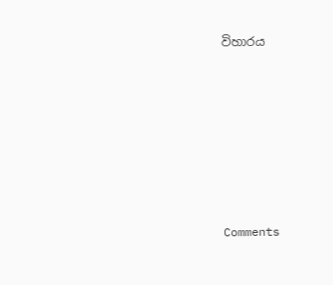විහාරය








Comments